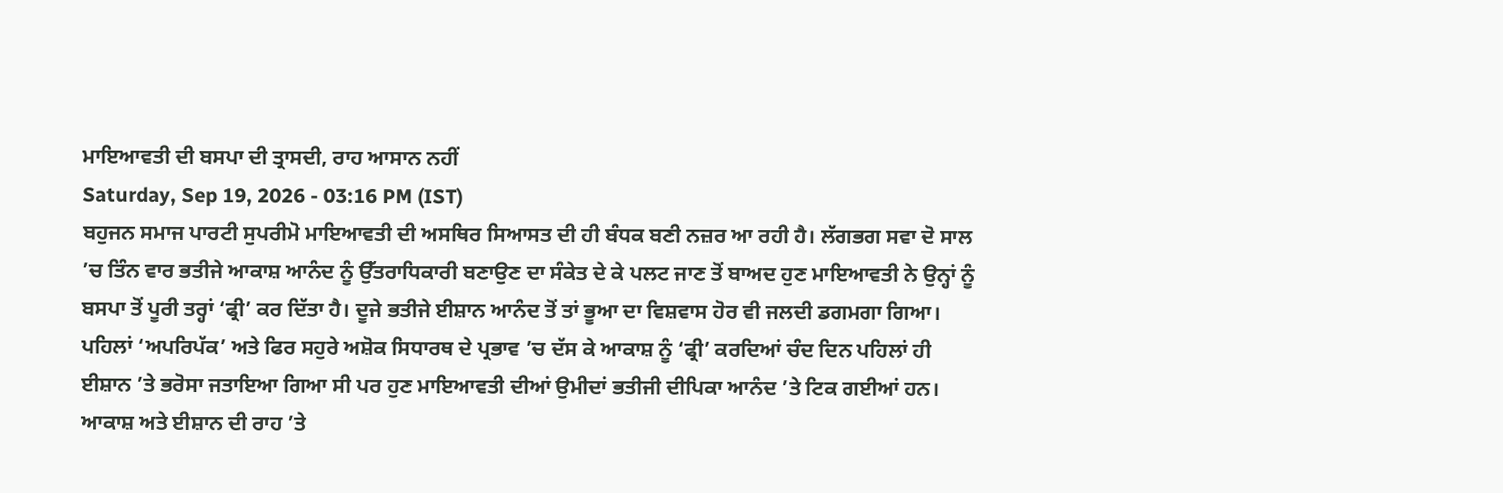ਮਾਇਆਵਤੀ ਦੀ ਬਸਪਾ ਦੀ ਤ੍ਰਾਸਦੀ, ਰਾਹ ਆਸਾਨ ਨਹੀਂ
Saturday, Sep 19, 2026 - 03:16 PM (IST)
ਬਹੁਜਨ ਸਮਾਜ ਪਾਰਟੀ ਸੁਪਰੀਮੋ ਮਾਇਆਵਤੀ ਦੀ ਅਸਥਿਰ ਸਿਆਸਤ ਦੀ ਹੀ ਬੰਧਕ ਬਣੀ ਨਜ਼ਰ ਆ ਰਹੀ ਹੈ। ਲੱਗਭਗ ਸਵਾ ਦੋ ਸਾਲ ’ਚ ਤਿੰਨ ਵਾਰ ਭਤੀਜੇ ਆਕਾਸ਼ ਆਨੰਦ ਨੂੰ ਉੱਤਰਾਧਿਕਾਰੀ ਬਣਾਉਣ ਦਾ ਸੰਕੇਤ ਦੇ ਕੇ ਪਲਟ ਜਾਣ ਤੋਂ ਬਾਅਦ ਹੁਣ ਮਾਇਆਵਤੀ ਨੇ ਉਨ੍ਹਾਂ ਨੂੰ ਬਸਪਾ ਤੋਂ ਪੂਰੀ ਤਰ੍ਹਾਂ ‘ਫ੍ਰੀ’ ਕਰ ਦਿੱਤਾ ਹੈ। ਦੂਜੇ ਭਤੀਜੇ ਈਸ਼ਾਨ ਆਨੰਦ ਤੋਂ ਤਾਂ ਭੂਆ ਦਾ ਵਿਸ਼ਵਾਸ ਹੋਰ ਵੀ ਜਲਦੀ ਡਗਮਗਾ ਗਿਆ। ਪਹਿਲਾਂ ‘ਅਪਰਿਪੱਕ’ ਅਤੇ ਫਿਰ ਸਹੁਰੇ ਅਸ਼ੋਕ ਸਿਧਾਰਥ ਦੇ ਪ੍ਰਭਾਵ ’ਚ ਦੱਸ ਕੇ ਆਕਾਸ਼ ਨੂੰ ‘ਫ੍ਰੀ’ ਕਰਦਿਆਂ ਚੰਦ ਦਿਨ ਪਹਿਲਾਂ ਹੀ ਈਸ਼ਾਨ ’ਤੇ ਭਰੋਸਾ ਜਤਾਇਆ ਗਿਆ ਸੀ ਪਰ ਹੁਣ ਮਾਇਆਵਤੀ ਦੀਆਂ ਉਮੀਦਾਂ ਭਤੀਜੀ ਦੀਪਿਕਾ ਆਨੰਦ ’ਤੇ ਟਿਕ ਗਈਆਂ ਹਨ। ਆਕਾਸ਼ ਅਤੇ ਈਸ਼ਾਨ ਦੀ ਰਾਹ ’ਤੇ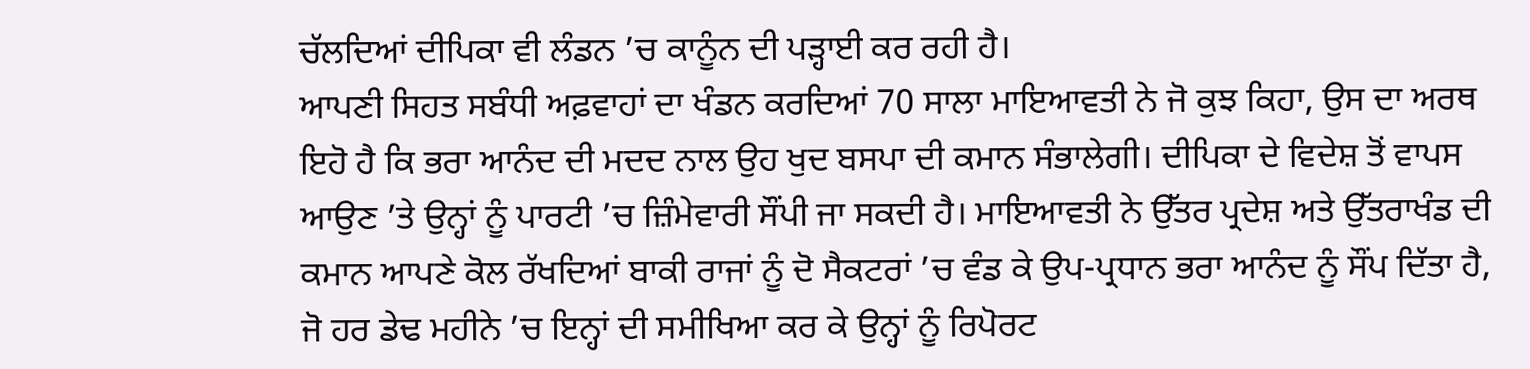ਚੱਲਦਿਆਂ ਦੀਪਿਕਾ ਵੀ ਲੰਡਨ ’ਚ ਕਾਨੂੰਨ ਦੀ ਪੜ੍ਹਾਈ ਕਰ ਰਹੀ ਹੈ।
ਆਪਣੀ ਸਿਹਤ ਸਬੰਧੀ ਅਫ਼ਵਾਹਾਂ ਦਾ ਖੰਡਨ ਕਰਦਿਆਂ 70 ਸਾਲਾ ਮਾਇਆਵਤੀ ਨੇ ਜੋ ਕੁਝ ਕਿਹਾ, ਉਸ ਦਾ ਅਰਥ ਇਹੋ ਹੈ ਕਿ ਭਰਾ ਆਨੰਦ ਦੀ ਮਦਦ ਨਾਲ ਉਹ ਖੁਦ ਬਸਪਾ ਦੀ ਕਮਾਨ ਸੰਭਾਲੇਗੀ। ਦੀਪਿਕਾ ਦੇ ਵਿਦੇਸ਼ ਤੋਂ ਵਾਪਸ ਆਉਣ ’ਤੇ ਉਨ੍ਹਾਂ ਨੂੰ ਪਾਰਟੀ ’ਚ ਜ਼ਿੰਮੇਵਾਰੀ ਸੌਂਪੀ ਜਾ ਸਕਦੀ ਹੈ। ਮਾਇਆਵਤੀ ਨੇ ਉੱਤਰ ਪ੍ਰਦੇਸ਼ ਅਤੇ ਉੱਤਰਾਖੰਡ ਦੀ ਕਮਾਨ ਆਪਣੇ ਕੋਲ ਰੱਖਦਿਆਂ ਬਾਕੀ ਰਾਜਾਂ ਨੂੰ ਦੋ ਸੈਕਟਰਾਂ ’ਚ ਵੰਡ ਕੇ ਉਪ-ਪ੍ਰਧਾਨ ਭਰਾ ਆਨੰਦ ਨੂੰ ਸੌਂਪ ਦਿੱਤਾ ਹੈ, ਜੋ ਹਰ ਡੇਢ ਮਹੀਨੇ ’ਚ ਇਨ੍ਹਾਂ ਦੀ ਸਮੀਖਿਆ ਕਰ ਕੇ ਉਨ੍ਹਾਂ ਨੂੰ ਰਿਪੋਰਟ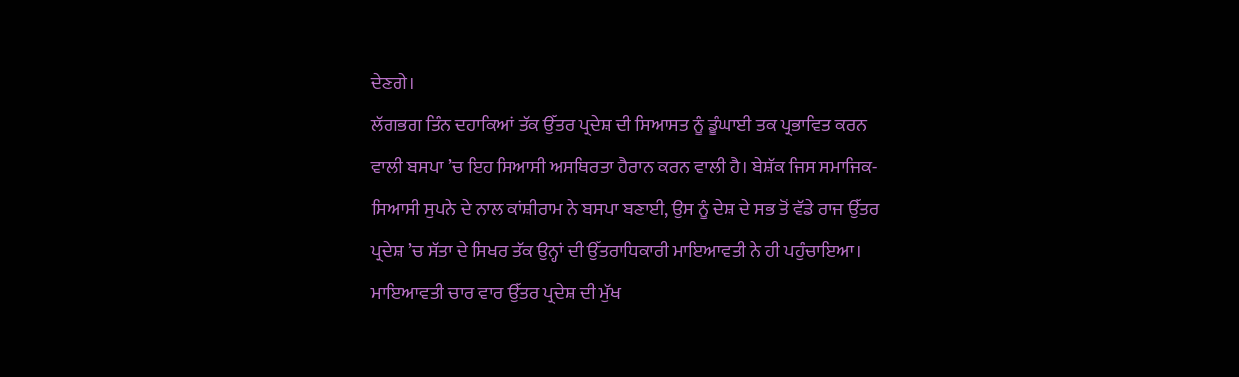ਦੇਣਗੇ।
ਲੱਗਭਗ ਤਿੰਨ ਦਹਾਕਿਆਂ ਤੱਕ ਉੱਤਰ ਪ੍ਰਦੇਸ਼ ਦੀ ਸਿਆਸਤ ਨੂੰ ਡੂੰਘਾਈ ਤਕ ਪ੍ਰਭਾਵਿਤ ਕਰਨ ਵਾਲੀ ਬਸਪਾ ’ਚ ਇਹ ਸਿਆਸੀ ਅਸਥਿਰਤਾ ਹੈਰਾਨ ਕਰਨ ਵਾਲੀ ਹੈ। ਬੇਸ਼ੱਕ ਜਿਸ ਸਮਾਜਿਕ-ਸਿਆਸੀ ਸੁਪਨੇ ਦੇ ਨਾਲ ਕਾਂਸ਼ੀਰਾਮ ਨੇ ਬਸਪਾ ਬਣਾਈ, ਉਸ ਨੂੰ ਦੇਸ਼ ਦੇ ਸਭ ਤੋਂ ਵੱਡੇ ਰਾਜ ਉੱਤਰ ਪ੍ਰਦੇਸ਼ ’ਚ ਸੱਤਾ ਦੇ ਸਿਖਰ ਤੱਕ ਉਨ੍ਹਾਂ ਦੀ ਉੱਤਰਾਧਿਕਾਰੀ ਮਾਇਆਵਤੀ ਨੇ ਹੀ ਪਹੁੰਚਾਇਆ।
ਮਾਇਆਵਤੀ ਚਾਰ ਵਾਰ ਉੱਤਰ ਪ੍ਰਦੇਸ਼ ਦੀ ਮੁੱਖ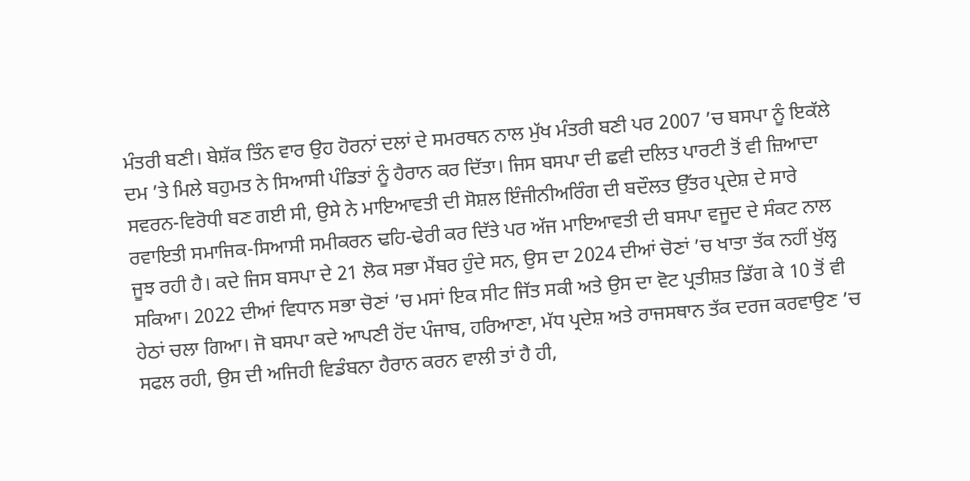ਮੰਤਰੀ ਬਣੀ। ਬੇਸ਼ੱਕ ਤਿੰਨ ਵਾਰ ਉਹ ਹੋਰਨਾਂ ਦਲਾਂ ਦੇ ਸਮਰਥਨ ਨਾਲ ਮੁੱਖ ਮੰਤਰੀ ਬਣੀ ਪਰ 2007 ’ਚ ਬਸਪਾ ਨੂੰ ਇਕੱਲੇ ਦਮ ’ਤੇ ਮਿਲੇ ਬਹੁਮਤ ਨੇ ਸਿਆਸੀ ਪੰਡਿਤਾਂ ਨੂੰ ਹੈਰਾਨ ਕਰ ਦਿੱਤਾ। ਜਿਸ ਬਸਪਾ ਦੀ ਛਵੀ ਦਲਿਤ ਪਾਰਟੀ ਤੋਂ ਵੀ ਜ਼ਿਆਦਾ ਸਵਰਨ-ਵਿਰੋਧੀ ਬਣ ਗਈ ਸੀ, ਉਸੇ ਨੇ ਮਾਇਆਵਤੀ ਦੀ ਸੋਸ਼ਲ ਇੰਜੀਨੀਅਰਿੰਗ ਦੀ ਬਦੌਲਤ ਉੱਤਰ ਪ੍ਰਦੇਸ਼ ਦੇ ਸਾਰੇ ਰਵਾਇਤੀ ਸਮਾਜਿਕ-ਸਿਆਸੀ ਸਮੀਕਰਨ ਢਹਿ-ਢੇਰੀ ਕਰ ਦਿੱਤੇ ਪਰ ਅੱਜ ਮਾਇਆਵਤੀ ਦੀ ਬਸਪਾ ਵਜੂਦ ਦੇ ਸੰਕਟ ਨਾਲ ਜੂਝ ਰਹੀ ਹੈ। ਕਦੇ ਜਿਸ ਬਸਪਾ ਦੇ 21 ਲੋਕ ਸਭਾ ਮੈਂਬਰ ਹੁੰਦੇ ਸਨ, ਉਸ ਦਾ 2024 ਦੀਆਂ ਚੋਣਾਂ ’ਚ ਖਾਤਾ ਤੱਕ ਨਹੀਂ ਖੁੱਲ੍ਹ ਸਕਿਆ। 2022 ਦੀਆਂ ਵਿਧਾਨ ਸਭਾ ਚੋਣਾਂ ’ਚ ਮਸਾਂ ਇਕ ਸੀਟ ਜਿੱਤ ਸਕੀ ਅਤੇ ਉਸ ਦਾ ਵੋਟ ਪ੍ਰਤੀਸ਼ਤ ਡਿੱਗ ਕੇ 10 ਤੋਂ ਵੀ ਹੇਠਾਂ ਚਲਾ ਗਿਆ। ਜੋ ਬਸਪਾ ਕਦੇ ਆਪਣੀ ਹੋਂਦ ਪੰਜਾਬ, ਹਰਿਆਣਾ, ਮੱਧ ਪ੍ਰਦੇਸ਼ ਅਤੇ ਰਾਜਸਥਾਨ ਤੱਕ ਦਰਜ ਕਰਵਾਉਣ ’ਚ ਸਫਲ ਰਹੀ, ਉਸ ਦੀ ਅਜਿਹੀ ਵਿਡੰਬਨਾ ਹੈਰਾਨ ਕਰਨ ਵਾਲੀ ਤਾਂ ਹੈ ਹੀ,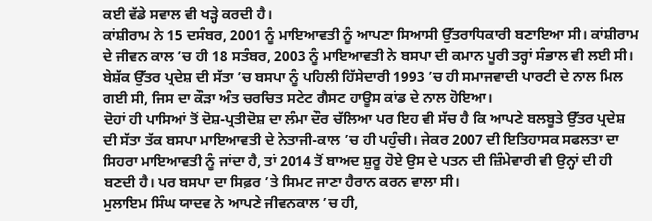ਕਈ ਵੱਡੇ ਸਵਾਲ ਵੀ ਖੜ੍ਹੇ ਕਰਦੀ ਹੈ।
ਕਾਂਸ਼ੀਰਾਮ ਨੇ 15 ਦਸੰਬਰ, 2001 ਨੂੰ ਮਾਇਆਵਤੀ ਨੂੰ ਆਪਣਾ ਸਿਆਸੀ ਉੱਤਰਾਧਿਕਾਰੀ ਬਣਾਇਆ ਸੀ। ਕਾਂਸ਼ੀਰਾਮ ਦੇ ਜੀਵਨ ਕਾਲ ’ਚ ਹੀ 18 ਸਤੰਬਰ, 2003 ਨੂੰ ਮਾਇਆਵਤੀ ਨੇ ਬਸਪਾ ਦੀ ਕਮਾਨ ਪੂਰੀ ਤਰ੍ਹਾਂ ਸੰਭਾਲ ਵੀ ਲਈ ਸੀ। ਬੇਸ਼ੱਕ ਉੱਤਰ ਪ੍ਰਦੇਸ਼ ਦੀ ਸੱਤਾ ’ਚ ਬਸਪਾ ਨੂੰ ਪਹਿਲੀ ਹਿੱਸੇਦਾਰੀ 1993 ’ਚ ਹੀ ਸਮਾਜਵਾਦੀ ਪਾਰਟੀ ਦੇ ਨਾਲ ਮਿਲ ਗਈ ਸੀ, ਜਿਸ ਦਾ ਕੌੜਾ ਅੰਤ ਚਰਚਿਤ ਸਟੇਟ ਗੈਸਟ ਹਾਊਸ ਕਾਂਡ ਦੇ ਨਾਲ ਹੋਇਆ।
ਦੋਹਾਂ ਹੀ ਪਾਸਿਆਂ ਤੋਂ ਦੋਸ਼-ਪ੍ਰਤੀਦੋਸ਼ ਦਾ ਲੰਮਾ ਦੌਰ ਚੱਲਿਆ ਪਰ ਇਹ ਵੀ ਸੱਚ ਹੈ ਕਿ ਆਪਣੇ ਬਲਬੂਤੇ ਉੱਤਰ ਪ੍ਰਦੇਸ਼ ਦੀ ਸੱਤਾ ਤੱਕ ਬਸਪਾ ਮਾਇਆਵਤੀ ਦੇ ਨੇਤਾਜੀ-ਕਾਲ ’ਚ ਹੀ ਪਹੁੰਚੀ। ਜੇਕਰ 2007 ਦੀ ਇਤਿਹਾਸਕ ਸਫਲਤਾ ਦਾ ਸਿਹਰਾ ਮਾਇਆਵਤੀ ਨੂੰ ਜਾਂਦਾ ਹੈ, ਤਾਂ 2014 ਤੋਂ ਬਾਅਦ ਸ਼ੁਰੂ ਹੋਏ ਉਸ ਦੇ ਪਤਨ ਦੀ ਜ਼ਿੰਮੇਵਾਰੀ ਵੀ ਉਨ੍ਹਾਂ ਦੀ ਹੀ ਬਣਦੀ ਹੈ। ਪਰ ਬਸਪਾ ਦਾ ਸਿਫ਼ਰ ’ਤੇ ਸਿਮਟ ਜਾਣਾ ਹੈਰਾਨ ਕਰਨ ਵਾਲਾ ਸੀ।
ਮੁਲਾਇਮ ਸਿੰਘ ਯਾਦਵ ਨੇ ਆਪਣੇ ਜੀਵਨਕਾਲ ’ਚ ਹੀ,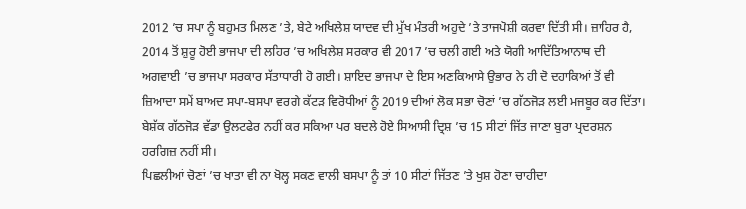2012 ’ਚ ਸਪਾ ਨੂੰ ਬਹੁਮਤ ਮਿਲਣ ’ਤੇ, ਬੇਟੇ ਅਖਿਲੇਸ਼ ਯਾਦਵ ਦੀ ਮੁੱਖ ਮੰਤਰੀ ਅਹੁਦੇ ’ਤੇ ਤਾਜਪੋਸ਼ੀ ਕਰਵਾ ਦਿੱਤੀ ਸੀ। ਜ਼ਾਹਿਰ ਹੈ, 2014 ਤੋਂ ਸ਼ੁਰੂ ਹੋਈ ਭਾਜਪਾ ਦੀ ਲਹਿਰ ’ਚ ਅਖਿਲੇਸ਼ ਸਰਕਾਰ ਵੀ 2017 ’ਚ ਚਲੀ ਗਈ ਅਤੇ ਯੋਗੀ ਆਦਿੱਤਿਆਨਾਥ ਦੀ ਅਗਵਾਈ ’ਚ ਭਾਜਪਾ ਸਰਕਾਰ ਸੱਤਾਧਾਰੀ ਹੋ ਗਈ। ਸ਼ਾਇਦ ਭਾਜਪਾ ਦੇ ਇਸ ਅਣਕਿਆਸੇ ਉਭਾਰ ਨੇ ਹੀ ਦੋ ਦਹਾਕਿਆਂ ਤੋਂ ਵੀ ਜ਼ਿਆਦਾ ਸਮੇਂ ਬਾਅਦ ਸਪਾ-ਬਸਪਾ ਵਰਗੇ ਕੱਟੜ ਵਿਰੋਧੀਆਂ ਨੂੰ 2019 ਦੀਆਂ ਲੋਕ ਸਭਾ ਚੋਣਾਂ ’ਚ ਗੱਠਜੋੜ ਲਈ ਮਜਬੂਰ ਕਰ ਦਿੱਤਾ।
ਬੇਸ਼ੱਕ ਗੱਠਜੋੜ ਵੱਡਾ ਉਲਟਫੇਰ ਨਹੀਂ ਕਰ ਸਕਿਆ ਪਰ ਬਦਲੇ ਹੋਏ ਸਿਆਸੀ ਦ੍ਰਿਸ਼ ’ਚ 15 ਸੀਟਾਂ ਜਿੱਤ ਜਾਣਾ ਬੁਰਾ ਪ੍ਰਦਰਸ਼ਨ ਹਰਗਿਜ਼ ਨਹੀਂ ਸੀ।
ਪਿਛਲੀਆਂ ਚੋਣਾਂ ’ਚ ਖਾਤਾ ਵੀ ਨਾ ਖੋਲ੍ਹ ਸਕਣ ਵਾਲੀ ਬਸਪਾ ਨੂੰ ਤਾਂ 10 ਸੀਟਾਂ ਜਿੱਤਣ ’ਤੇ ਖੁਸ਼ ਹੋਣਾ ਚਾਹੀਦਾ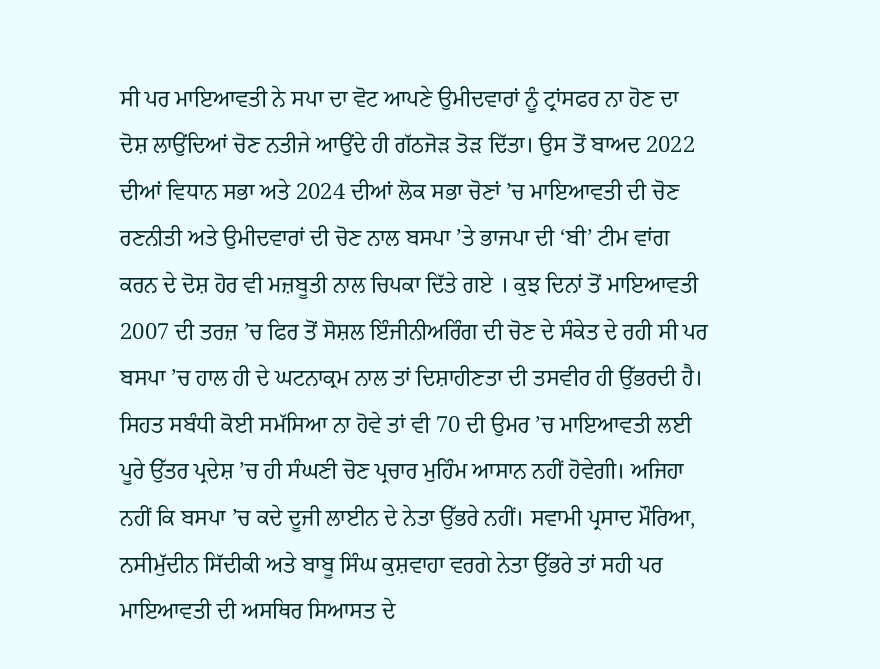ਸੀ ਪਰ ਮਾਇਆਵਤੀ ਨੇ ਸਪਾ ਦਾ ਵੋਟ ਆਪਣੇ ਉਮੀਦਵਾਰਾਂ ਨੂੰ ਟ੍ਰਾਂਸਫਰ ਨਾ ਹੋਣ ਦਾ ਦੋਸ਼ ਲਾਉਂਦਿਆਂ ਚੋਣ ਨਤੀਜੇ ਆਉਂਦੇ ਹੀ ਗੱਠਜੋੜ ਤੋੜ ਦਿੱਤਾ। ਉਸ ਤੋਂ ਬਾਅਦ 2022 ਦੀਆਂ ਵਿਧਾਨ ਸਭਾ ਅਤੇ 2024 ਦੀਆਂ ਲੋਕ ਸਭਾ ਚੋਣਾਂ ’ਚ ਮਾਇਆਵਤੀ ਦੀ ਚੋਣ ਰਣਨੀਤੀ ਅਤੇ ਉਮੀਦਵਾਰਾਂ ਦੀ ਚੋਣ ਨਾਲ ਬਸਪਾ ’ਤੇ ਭਾਜਪਾ ਦੀ ‘ਬੀ’ ਟੀਮ ਵਾਂਗ ਕਰਨ ਦੇ ਦੋਸ਼ ਹੋਰ ਵੀ ਮਜ਼ਬੂਤੀ ਨਾਲ ਚਿਪਕਾ ਦਿੱਤੇ ਗਏ । ਕੁਝ ਦਿਨਾਂ ਤੋਂ ਮਾਇਆਵਤੀ 2007 ਦੀ ਤਰਜ਼ ’ਚ ਫਿਰ ਤੋਂ ਸੋਸ਼ਲ ਇੰਜੀਨੀਅਰਿੰਗ ਦੀ ਚੋਣ ਦੇ ਸੰਕੇਤ ਦੇ ਰਹੀ ਸੀ ਪਰ ਬਸਪਾ ’ਚ ਹਾਲ ਹੀ ਦੇ ਘਟਨਾਕ੍ਰਮ ਨਾਲ ਤਾਂ ਦਿਸ਼ਾਹੀਣਤਾ ਦੀ ਤਸਵੀਰ ਹੀ ਉੱਭਰਦੀ ਹੈ।
ਸਿਹਤ ਸਬੰਧੀ ਕੋਈ ਸਮੱਸਿਆ ਨਾ ਹੋਵੇ ਤਾਂ ਵੀ 70 ਦੀ ਉਮਰ ’ਚ ਮਾਇਆਵਤੀ ਲਈ ਪੂਰੇ ਉੱਤਰ ਪ੍ਰਦੇਸ਼ ’ਚ ਹੀ ਸੰਘਣੀ ਚੋਣ ਪ੍ਰਚਾਰ ਮੁਹਿੰਮ ਆਸਾਨ ਨਹੀਂ ਹੋਵੇਗੀ। ਅਜਿਹਾ ਨਹੀਂ ਕਿ ਬਸਪਾ ’ਚ ਕਦੇ ਦੂਜੀ ਲਾਈਨ ਦੇ ਨੇਤਾ ਉੱਭਰੇ ਨਹੀਂ। ਸਵਾਮੀ ਪ੍ਰਸਾਦ ਮੌਰਿਆ, ਨਸੀਮੁੱਦੀਨ ਸਿੱਦੀਕੀ ਅਤੇ ਬਾਬੂ ਸਿੰਘ ਕੁਸ਼ਵਾਹਾ ਵਰਗੇ ਨੇਤਾ ਉੱਭਰੇ ਤਾਂ ਸਹੀ ਪਰ ਮਾਇਆਵਤੀ ਦੀ ਅਸਥਿਰ ਸਿਆਸਤ ਦੇ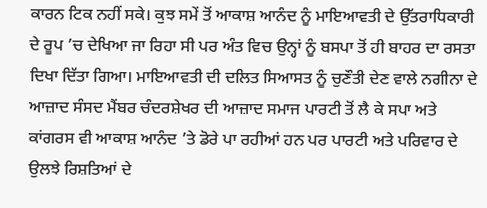ਕਾਰਨ ਟਿਕ ਨਹੀਂ ਸਕੇ। ਕੁਝ ਸਮੇਂ ਤੋਂ ਆਕਾਸ਼ ਆਨੰਦ ਨੂੰ ਮਾਇਆਵਤੀ ਦੇ ਉੱਤਰਾਧਿਕਾਰੀ ਦੇ ਰੂਪ ’ਚ ਦੇਖਿਆ ਜਾ ਰਿਹਾ ਸੀ ਪਰ ਅੰਤ ਵਿਚ ਉਨ੍ਹਾਂ ਨੂੰ ਬਸਪਾ ਤੋਂ ਹੀ ਬਾਹਰ ਦਾ ਰਸਤਾ ਦਿਖਾ ਦਿੱਤਾ ਗਿਆ। ਮਾਇਆਵਤੀ ਦੀ ਦਲਿਤ ਸਿਆਸਤ ਨੂੰ ਚੁਣੌਤੀ ਦੇਣ ਵਾਲੇ ਨਗੀਨਾ ਦੇ ਆਜ਼ਾਦ ਸੰਸਦ ਮੈਂਬਰ ਚੰਦਰਸ਼ੇਖਰ ਦੀ ਆਜ਼ਾਦ ਸਮਾਜ ਪਾਰਟੀ ਤੋਂ ਲੈ ਕੇ ਸਪਾ ਅਤੇ ਕਾਂਗਰਸ ਵੀ ਆਕਾਸ਼ ਆਨੰਦ ’ਤੇ ਡੋਰੇ ਪਾ ਰਹੀਆਂ ਹਨ ਪਰ ਪਾਰਟੀ ਅਤੇ ਪਰਿਵਾਰ ਦੇ ਉਲਝੇ ਰਿਸ਼ਤਿਆਂ ਦੇ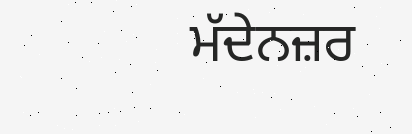ਮੱਦੇਨਜ਼ਰ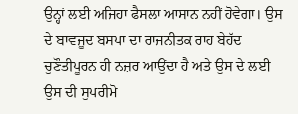ਉਨ੍ਹਾਂ ਲਈ ਅਜਿਹਾ ਫੈਸਲਾ ਆਸਾਨ ਨਹੀਂ ਹੋਵੇਗਾ। ਉਸ ਦੇ ਬਾਵਜੂਦ ਬਸਪਾ ਦਾ ਰਾਜਨੀਤਕ ਰਾਹ ਬੇਹੱਦ ਚੁਣੌਤੀਪੂਰਨ ਹੀ ਨਜ਼ਰ ਆਉਂਦਾ ਹੈ ਅਤੇ ਉਸ ਦੇ ਲਈ ਉਸ ਦੀ ਸੁਪਰੀਮੋ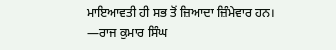ਮਾਇਆਵਤੀ ਹੀ ਸਭ ਤੋਂ ਜ਼ਿਆਦਾ ਜ਼ਿੰਮੇਵਾਰ ਹਨ।
—ਰਾਜ ਕੁਮਾਰ ਸਿੰਘ